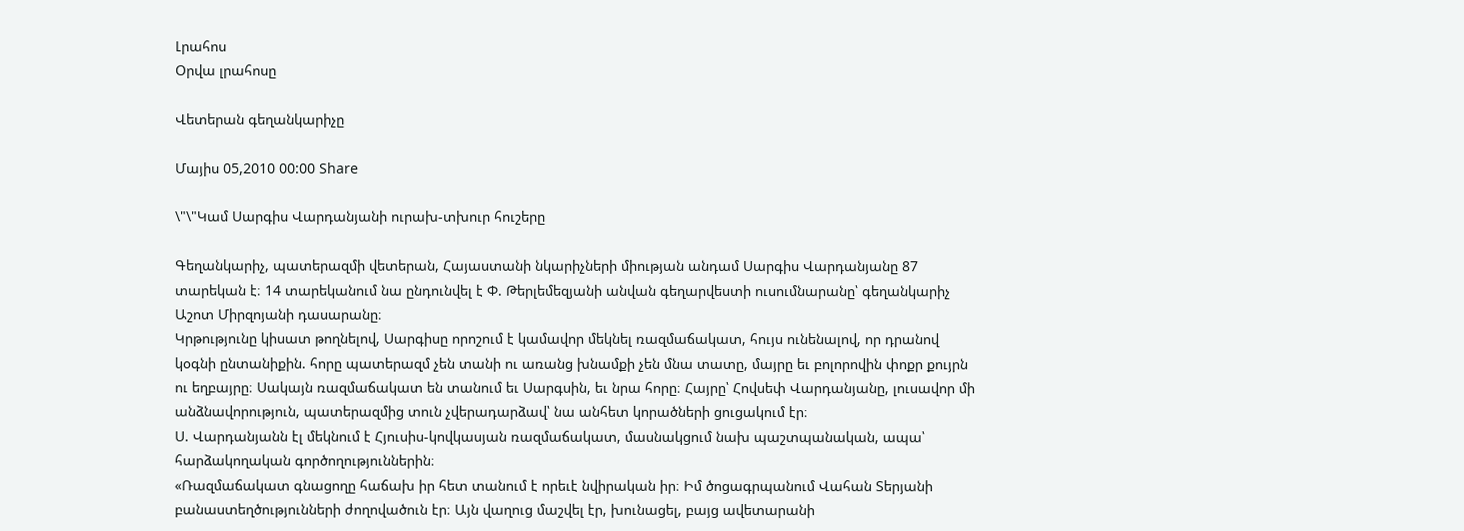Լրահոս
Օրվա լրահոսը

Վետերան գեղանկարիչը

Մայիս 05,2010 00:00 Share

\"\"Կամ Սարգիս Վարդանյանի ուրախ-տխուր հուշերը

Գեղանկարիչ, պատերազմի վետերան, Հայաստանի նկարիչների միության անդամ Սարգիս Վարդանյանը 87 տարեկան է։ 14 տարեկանում նա ընդունվել է Փ. Թերլեմեզյանի անվան գեղարվեստի ուսումնարանը՝ գեղանկարիչ Աշոտ Միրզոյանի դասարանը։
Կրթությունը կիսատ թողնելով, Սարգիսը որոշում է կամավոր մեկնել ռազմաճակատ, հույս ունենալով, որ դրանով կօգնի ընտանիքին. հորը պատերազմ չեն տանի ու առանց խնամքի չեն մնա տատը, մայրը եւ բոլորովին փոքր քույրն ու եղբայրը։ Սակայն ռազմաճակատ են տանում եւ Սարգսին, եւ նրա հորը։ Հայրը՝ Հովսեփ Վարդանյանը, լուսավոր մի անձնավորություն, պատերազմից տուն չվերադարձավ՝ նա անհետ կորածների ցուցակում էր։
Ս. Վարդանյանն էլ մեկնում է Հյուսիս-կովկասյան ռազմաճակատ, մասնակցում նախ պաշտպանական, ապա՝ հարձակողական գործողություններին։
«Ռազմաճակատ գնացողը հաճախ իր հետ տանում է որեւէ նվիրական իր։ Իմ ծոցագրպանում Վահան Տերյանի բանաստեղծությունների ժողովածուն էր։ Այն վաղուց մաշվել էր, խունացել, բայց ավետարանի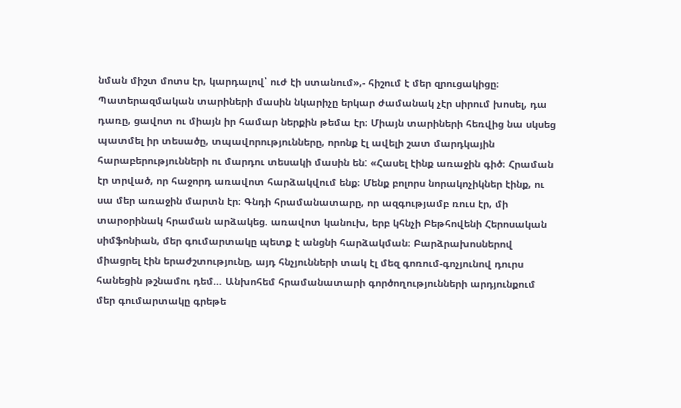նման միշտ մոտս էր, կարդալով՝ ուժ էի ստանում»,- հիշում է մեր զրուցակիցը։
Պատերազմական տարիների մասին նկարիչը երկար ժամանակ չէր սիրում խոսել, դա դառը, ցավոտ ու միայն իր համար ներքին թեմա էր։ Միայն տարիների հեռվից նա սկսեց պատմել իր տեսածը, տպավորությունները, որոնք էլ ավելի շատ մարդկային հարաբերությունների ու մարդու տեսակի մասին են: «Հասել էինք առաջին գիծ։ Հրաման էր տրված, որ հաջորդ առավոտ հարձակվում ենք։ Մենք բոլորս նորակոչիկներ էինք, ու սա մեր առաջին մարտն էր։ Գնդի հրամանատարը, որ ազգությամբ ռուս էր, մի տարօրինակ հրաման արձակեց. առավոտ կանուխ, երբ կհնչի Բեթհովենի Հերոսական սիմֆոնիան, մեր գումարտակը պետք է անցնի հարձակման։ Բարձրախոսներով միացրել էին երաժշտությունը, այդ հնչյունների տակ էլ մեզ գոռում-գոչյունով դուրս հանեցին թշնամու դեմ… Անխոհեմ հրամանատարի գործողությունների արդյունքում մեր գումարտակը գրեթե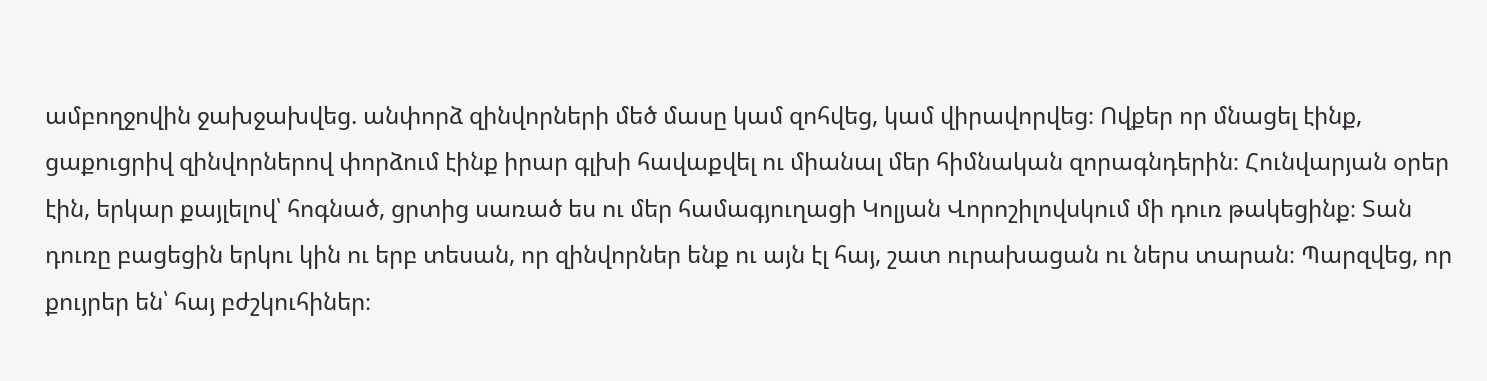ամբողջովին ջախջախվեց. անփորձ զինվորների մեծ մասը կամ զոհվեց, կամ վիրավորվեց։ Ովքեր որ մնացել էինք, ցաքուցրիվ զինվորներով փորձում էինք իրար գլխի հավաքվել ու միանալ մեր հիմնական զորագնդերին։ Հունվարյան օրեր էին, երկար քայլելով՝ հոգնած, ցրտից սառած ես ու մեր համագյուղացի Կոլյան Վորոշիլովսկում մի դուռ թակեցինք։ Տան դուռը բացեցին երկու կին ու երբ տեսան, որ զինվորներ ենք ու այն էլ հայ, շատ ուրախացան ու ներս տարան։ Պարզվեց, որ քույրեր են՝ հայ բժշկուհիներ։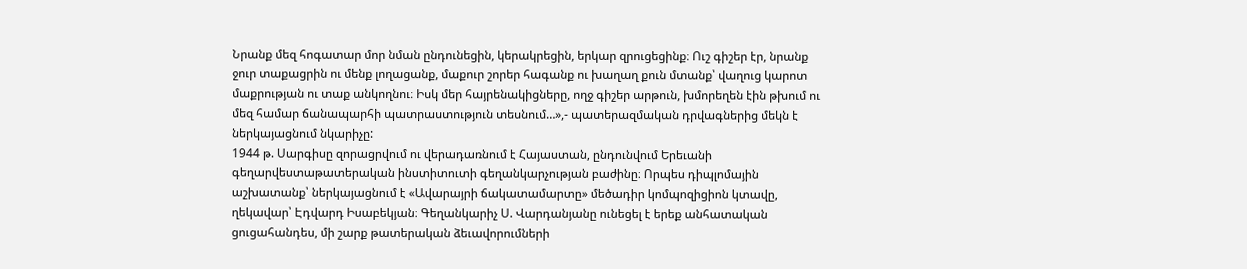Նրանք մեզ հոգատար մոր նման ընդունեցին, կերակրեցին, երկար զրուցեցինք։ Ուշ գիշեր էր, նրանք ջուր տաքացրին ու մենք լողացանք, մաքուր շորեր հագանք ու խաղաղ քուն մտանք՝ վաղուց կարոտ մաքրության ու տաք անկողնու։ Իսկ մեր հայրենակիցները, ողջ գիշեր արթուն, խմորեղեն էին թխում ու մեզ համար ճանապարհի պատրաստություն տեսնում…»,- պատերազմական դրվագներից մեկն է ներկայացնում նկարիչը:
1944 թ. Սարգիսը զորացրվում ու վերադառնում է Հայաստան, ընդունվում Երեւանի գեղարվեստաթատերական ինստիտուտի գեղանկարչության բաժինը։ Որպես դիպլոմային աշխատանք՝ ներկայացնում է «Ավարայրի ճակատամարտը» մեծադիր կոմպոզիցիոն կտավը, ղեկավար՝ Էդվարդ Իսաբեկյան։ Գեղանկարիչ Ս. Վարդանյանը ունեցել է երեք անհատական ցուցահանդես, մի շարք թատերական ձեւավորումների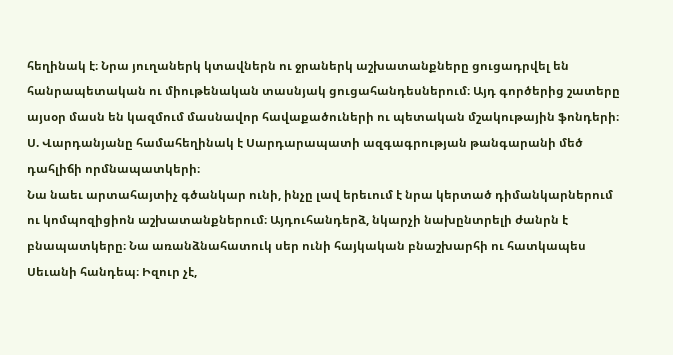հեղինակ է։ Նրա յուղաներկ կտավներն ու ջրաներկ աշխատանքները ցուցադրվել են հանրապետական ու միութենական տասնյակ ցուցահանդեսներում։ Այդ գործերից շատերը այսօր մասն են կազմում մասնավոր հավաքածուների ու պետական մշակութային ֆոնդերի։ Ս. Վարդանյանը համահեղինակ է Սարդարապատի ազգագրության թանգարանի մեծ դահլիճի որմնապատկերի։
Նա նաեւ արտահայտիչ գծանկար ունի, ինչը լավ երեւում է նրա կերտած դիմանկարներում ու կոմպոզիցիոն աշխատանքներում։ Այդուհանդերձ, նկարչի նախընտրելի ժանրն է բնապատկերը։ Նա առանձնահատուկ սեր ունի հայկական բնաշխարհի ու հատկապես Սեւանի հանդեպ։ Իզուր չէ,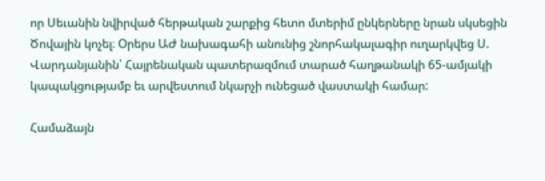որ Սեւանին նվիրված հերթական շարքից հետո մտերիմ ընկերները նրան սկսեցին Ծովային կոչել։ Օրերս ԱԺ նախագահի անունից շնորհակալագիր ուղարկվեց Ս. Վարդանյանին՝ Հայրենական պատերազմում տարած հաղթանակի 65-ամյակի կապակցությամբ եւ արվեստում նկարչի ունեցած վաստակի համար:

Համաձայն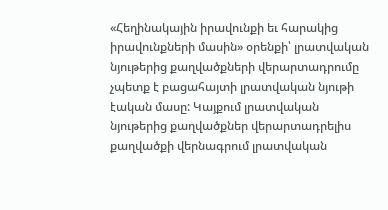«Հեղինակային իրավունքի եւ հարակից իրավունքների մասին» օրենքի՝ լրատվական նյութերից քաղվածքների վերարտադրումը չպետք է բացահայտի լրատվական նյութի էական մասը: Կայքում լրատվական նյութերից քաղվածքներ վերարտադրելիս քաղվածքի վերնագրում լրատվական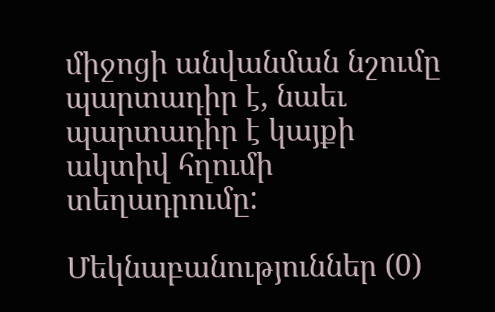միջոցի անվանման նշումը պարտադիր է, նաեւ պարտադիր է կայքի ակտիվ հղումի տեղադրումը:

Մեկնաբանություններ (0)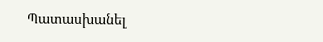Պատասխանել